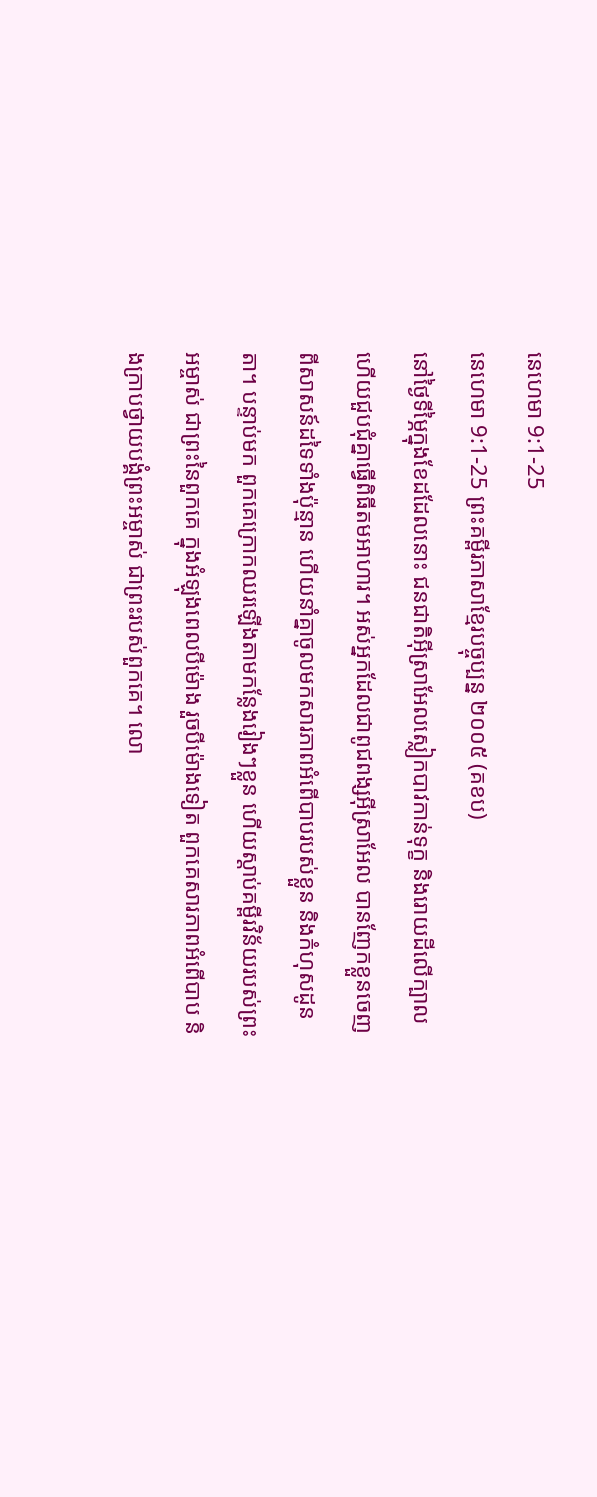នេហេមា 9:1-25
នេហេមា 9:1-25 ព្រះគម្ពីរភាសាខ្មែរបច្ចុប្បន្ន ២០០៥ (គខប)
នៅថ្ងៃទីម្ភៃក្នុងខែដដែលនោះ ជនជាតិអ៊ីស្រាអែលស្លៀកបាវកាន់ទុក្ខ និងរោយដីលើក្បាល ហើយជួបជុំគ្នាធ្វើពិធីតមអាហារ។ អស់អ្នកដែលជាពូជពង្សអ៊ីស្រាអែល បានញែកខ្លួនចេញពីសាសន៍ដទៃទាំងប៉ុន្មាន ហើយនាំគ្នាចូលមកសារភាពអំពើបាបរបស់ខ្លួន និងកំហុសដូនតា។ បន្ទាប់មក ពួកគេក្រោកឈរឡើងតាមកន្លែងរៀងៗខ្លួន ហើយស្ដាប់គម្ពីរវិន័យរបស់ព្រះអម្ចាស់ ជាព្រះនៃពួកគេ ក្នុងអំឡុងពេលបីម៉ោង រួចបីម៉ោងទៀត ពួកគេសារភាពអំពើបាប និងក្រាបថ្វាយបង្គំព្រះអម្ចាស់ ជាព្រះរបស់ពួកគេ។ លោ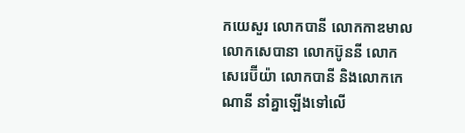កយេសួរ លោកបានី លោកកាឌមាល លោកសេបានា លោកប៊ូននី លោកសេរេប៊ីយ៉ា លោកបានី និងលោកកេណានី នាំគ្នាឡើងទៅលើ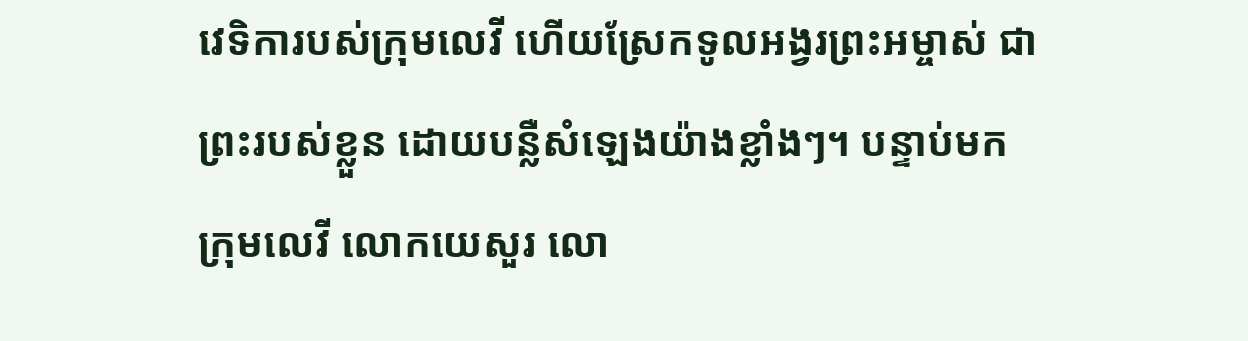វេទិការបស់ក្រុមលេវី ហើយស្រែកទូលអង្វរព្រះអម្ចាស់ ជាព្រះរបស់ខ្លួន ដោយបន្លឺសំឡេងយ៉ាងខ្លាំងៗ។ បន្ទាប់មក ក្រុមលេវី លោកយេសួរ លោ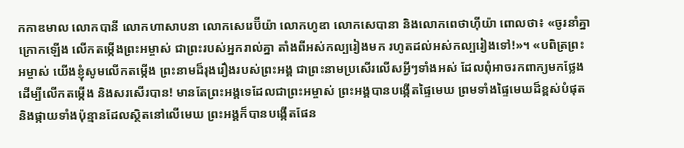កកាឌមាល លោកបានី លោកហាសាបនា លោកសេរេប៊ីយ៉ា លោកហូឌា លោកសេបានា និងលោកពេថាហ៊ីយ៉ា ពោលថា៖ «ចូរនាំគ្នាក្រោកឡើង លើកតម្កើងព្រះអម្ចាស់ ជាព្រះរបស់អ្នករាល់គ្នា តាំងពីអស់កល្បរៀងមក រហូតដល់អស់កល្បរៀងទៅ!»។ «បពិត្រព្រះអម្ចាស់ យើងខ្ញុំសូមលើកតម្កើង ព្រះនាមដ៏រុងរឿងរបស់ព្រះអង្គ ជាព្រះនាមប្រសើរលើសអ្វីៗទាំងអស់ ដែលពុំអាចរកពាក្យមកថ្លែង ដើម្បីលើកតម្កើង និងសរសើរបាន! មានតែព្រះអង្គទេដែលជាព្រះអម្ចាស់ ព្រះអង្គបានបង្កើតផ្ទៃមេឃ ព្រមទាំងផ្ទៃមេឃដ៏ខ្ពស់បំផុត និងផ្កាយទាំងប៉ុន្មានដែលស្ថិតនៅលើមេឃ ព្រះអង្គក៏បានបង្កើតផែន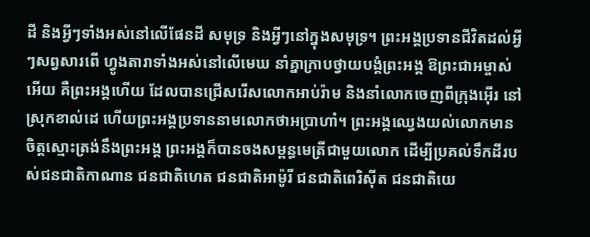ដី និងអ្វីៗទាំងអស់នៅលើផែនដី សមុទ្រ និងអ្វីៗនៅក្នុងសមុទ្រ។ ព្រះអង្គប្រទានជីវិតដល់អ្វីៗសព្វសារពើ ហ្វូងតារាទាំងអស់នៅលើមេឃ នាំគ្នាក្រាបថ្វាយបង្គំព្រះអង្គ ឱព្រះជាអម្ចាស់អើយ គឺព្រះអង្គហើយ ដែលបានជ្រើសរើសលោកអាប់រ៉ាម និងនាំលោកចេញពីក្រុងអ៊ើរ នៅស្រុកខាល់ដេ ហើយព្រះអង្គប្រទាននាមលោកថាអប្រាហាំ។ ព្រះអង្គឈ្វេងយល់លោកមាន ចិត្តស្មោះត្រង់នឹងព្រះអង្គ ព្រះអង្គក៏បានចងសម្ពន្ធមេត្រីជាមួយលោក ដើម្បីប្រគល់ទឹកដីរបស់ជនជាតិកាណាន ជនជាតិហេត ជនជាតិអាម៉ូរី ជនជាតិពេរិស៊ីត ជនជាតិយេ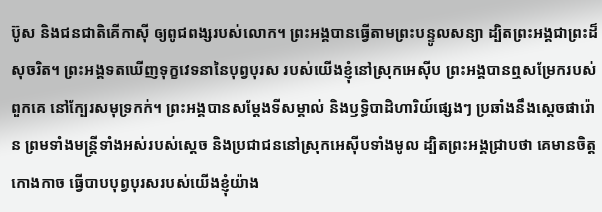ប៊ូស និងជនជាតិគើកាស៊ី ឲ្យពូជពង្សរបស់លោក។ ព្រះអង្គបានធ្វើតាមព្រះបន្ទូលសន្យា ដ្បិតព្រះអង្គជាព្រះដ៏សុចរិត។ ព្រះអង្គទតឃើញទុក្ខវេទនានៃបុព្វបុរស របស់យើងខ្ញុំនៅស្រុកអេស៊ីប ព្រះអង្គបានឮសម្រែករបស់ពួកគេ នៅក្បែរសមុទ្រកក់។ ព្រះអង្គបានសម្តែងទីសម្គាល់ និងឫទ្ធិបាដិហារិយ៍ផ្សេងៗ ប្រឆាំងនឹងស្ដេចផារ៉ោន ព្រមទាំងមន្ត្រីទាំងអស់របស់ស្ដេច និងប្រជាជននៅស្រុកអេស៊ីបទាំងមូល ដ្បិតព្រះអង្គជ្រាបថា គេមានចិត្តកោងកាច ធ្វើបាបបុព្វបុរសរបស់យើងខ្ញុំយ៉ាង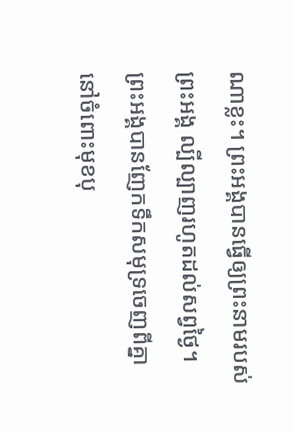ណាខ្លះ។ ព្រះអង្គបានធ្វើឲ្យព្រះនាមរបស់ព្រះអង្គ ល្បីល្បាញរហូតដល់សព្វថ្ងៃ។ ព្រះអង្គបានញែកទឹកសមុទ្រចេញពីគ្នា នៅចំពោះមុខបុ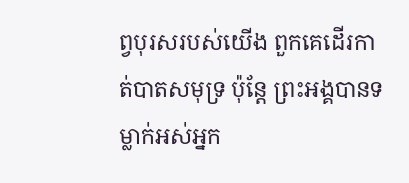ព្វបុរសរបស់យើង ពួកគេដើរកាត់បាតសមុទ្រ ប៉ុន្តែ ព្រះអង្គបានទម្លាក់អស់អ្នក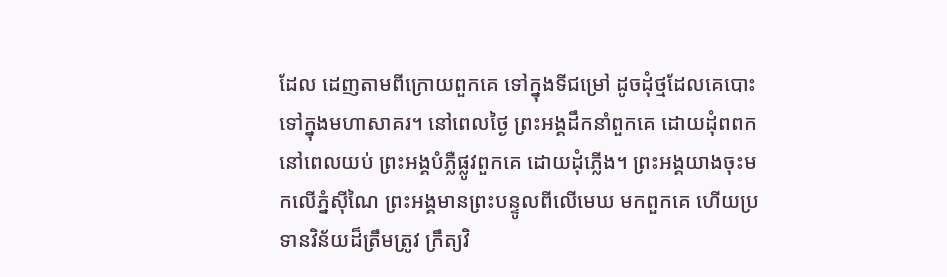ដែល ដេញតាមពីក្រោយពួកគេ ទៅក្នុងទីជម្រៅ ដូចដុំថ្មដែលគេបោះទៅក្នុងមហាសាគរ។ នៅពេលថ្ងៃ ព្រះអង្គដឹកនាំពួកគេ ដោយដុំពពក នៅពេលយប់ ព្រះអង្គបំភ្លឺផ្លូវពួកគេ ដោយដុំភ្លើង។ ព្រះអង្គយាងចុះមកលើភ្នំស៊ីណៃ ព្រះអង្គមានព្រះបន្ទូលពីលើមេឃ មកពួកគេ ហើយប្រទានវិន័យដ៏ត្រឹមត្រូវ ក្រឹត្យវិ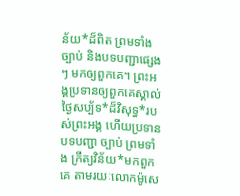ន័យ*ដ៏ពិត ព្រមទាំងច្បាប់ និងបទបញ្ជាផ្សេងៗ មកឲ្យពួកគេ។ ព្រះអង្គប្រទានឲ្យពួកគេស្គាល់ ថ្ងៃសប្ប័ទ*ដ៏វិសុទ្ធ*របស់ព្រះអង្គ ហើយប្រទានបទបញ្ជា ច្បាប់ ព្រមទាំង ក្រឹត្យវិន័យ*មកពួកគេ តាមរយៈលោកម៉ូសេ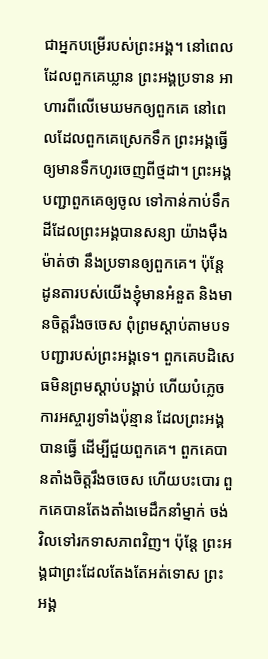ជាអ្នកបម្រើរបស់ព្រះអង្គ។ នៅពេលដែលពួកគេឃ្លាន ព្រះអង្គប្រទាន អាហារពីលើមេឃមកឲ្យពួកគេ នៅពេលដែលពួកគេស្រេកទឹក ព្រះអង្គធ្វើឲ្យមានទឹកហូរចេញពីថ្មដា។ ព្រះអង្គបញ្ជាពួកគេឲ្យចូល ទៅកាន់កាប់ទឹកដីដែលព្រះអង្គបានសន្យា យ៉ាងម៉ឺងម៉ាត់ថា នឹងប្រទានឲ្យពួកគេ។ ប៉ុន្តែ ដូនតារបស់យើងខ្ញុំមានអំនួត និងមានចិត្តរឹងចចេស ពុំព្រមស្ដាប់តាមបទបញ្ជារបស់ព្រះអង្គទេ។ ពួកគេបដិសេធមិនព្រមស្ដាប់បង្គាប់ ហើយបំភ្លេចការអស្ចារ្យទាំងប៉ុន្មាន ដែលព្រះអង្គបានធ្វើ ដើម្បីជួយពួកគេ។ ពួកគេបានតាំងចិត្តរឹងចចេស ហើយបះបោរ ពួកគេបានតែងតាំងមេដឹកនាំម្នាក់ ចង់វិលទៅរកទាសភាពវិញ។ ប៉ុន្តែ ព្រះអង្គជាព្រះដែលតែងតែអត់ទោស ព្រះអង្គ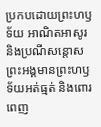ប្រកបដោយព្រះហឫទ័យ អាណិតអាសូរ និងប្រណីសន្ដោស ព្រះអង្គមានព្រះហឫទ័យអត់ធ្មត់ និងពោរពេញ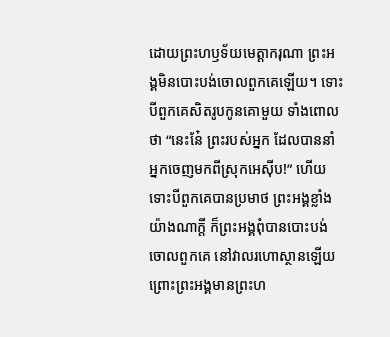ដោយព្រះហឫទ័យមេត្តាករុណា ព្រះអង្គមិនបោះបង់ចោលពួកគេឡើយ។ ទោះបីពួកគេសិតរូបកូនគោមួយ ទាំងពោលថា “នេះនែ៎ ព្រះរបស់អ្នក ដែលបាននាំអ្នកចេញមកពីស្រុកអេស៊ីប!” ហើយទោះបីពួកគេបានប្រមាថ ព្រះអង្គខ្លាំងយ៉ាងណាក្ដី ក៏ព្រះអង្គពុំបានបោះបង់ចោលពួកគេ នៅវាលរហោស្ថានឡើយ ព្រោះព្រះអង្គមានព្រះហ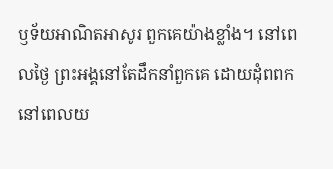ឫទ័យអាណិតអាសូរ ពួកគេយ៉ាងខ្លាំង។ នៅពេលថ្ងៃ ព្រះអង្គនៅតែដឹកនាំពួកគេ ដោយដុំពពក នៅពេលយ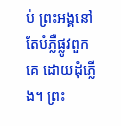ប់ ព្រះអង្គនៅតែបំភ្លឺផ្លូវពួកគេ ដោយដុំភ្លើង។ ព្រះ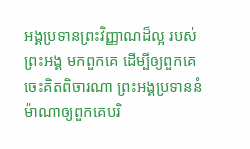អង្គប្រទានព្រះវិញ្ញាណដ៏ល្អ របស់ព្រះអង្គ មកពួកគេ ដើម្បីឲ្យពួកគេចេះគិតពិចារណា ព្រះអង្គប្រទាននំម៉ាណាឲ្យពួកគេបរិ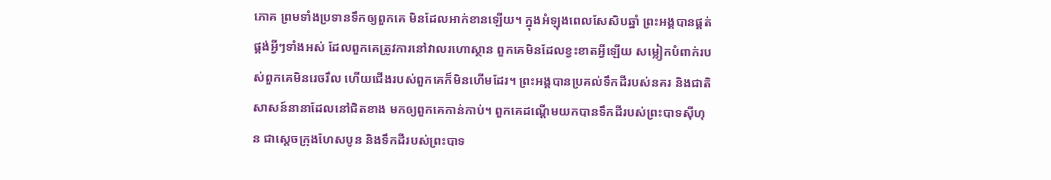ភោគ ព្រមទាំងប្រទានទឹកឲ្យពួកគេ មិនដែលអាក់ខានឡើយ។ ក្នុងអំឡុងពេលសែសិបឆ្នាំ ព្រះអង្គបានផ្គត់ផ្គង់អ្វីៗទាំងអស់ ដែលពួកគេត្រូវការនៅវាលរហោស្ថាន ពួកគេមិនដែលខ្វះខាតអ្វីឡើយ សម្លៀកបំពាក់របស់ពួកគេមិនរេចរឹល ហើយជើងរបស់ពួកគេក៏មិនហើមដែរ។ ព្រះអង្គបានប្រគល់ទឹកដីរបស់នគរ និងជាតិសាសន៍នានាដែលនៅជិតខាង មកឲ្យពួកគេកាន់កាប់។ ពួកគេដណ្ដើមយកបានទឹកដីរបស់ព្រះបាទស៊ីហុន ជាស្ដេចក្រុងហែសបូន និងទឹកដីរបស់ព្រះបាទ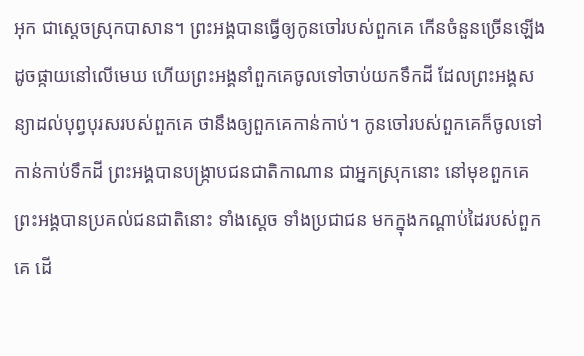អុក ជាស្ដេចស្រុកបាសាន។ ព្រះអង្គបានធ្វើឲ្យកូនចៅរបស់ពួកគេ កើនចំនួនច្រើនឡើង ដូចផ្កាយនៅលើមេឃ ហើយព្រះអង្គនាំពួកគេចូលទៅចាប់យកទឹកដី ដែលព្រះអង្គសន្យាដល់បុព្វបុរសរបស់ពួកគេ ថានឹងឲ្យពួកគេកាន់កាប់។ កូនចៅរបស់ពួកគេក៏ចូលទៅកាន់កាប់ទឹកដី ព្រះអង្គបានបង្ក្រាបជនជាតិកាណាន ជាអ្នកស្រុកនោះ នៅមុខពួកគេ ព្រះអង្គបានប្រគល់ជនជាតិនោះ ទាំងស្ដេច ទាំងប្រជាជន មកក្នុងកណ្ដាប់ដៃរបស់ពួកគេ ដើ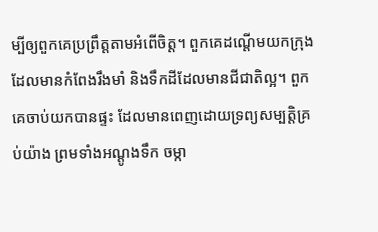ម្បីឲ្យពួកគេប្រព្រឹត្តតាមអំពើចិត្ត។ ពួកគេដណ្ដើមយកក្រុង ដែលមានកំពែងរឹងមាំ និងទឹកដីដែលមានជីជាតិល្អ។ ពួកគេចាប់យកបានផ្ទះ ដែលមានពេញដោយទ្រព្យសម្បត្តិគ្រប់យ៉ាង ព្រមទាំងអណ្ដូងទឹក ចម្កា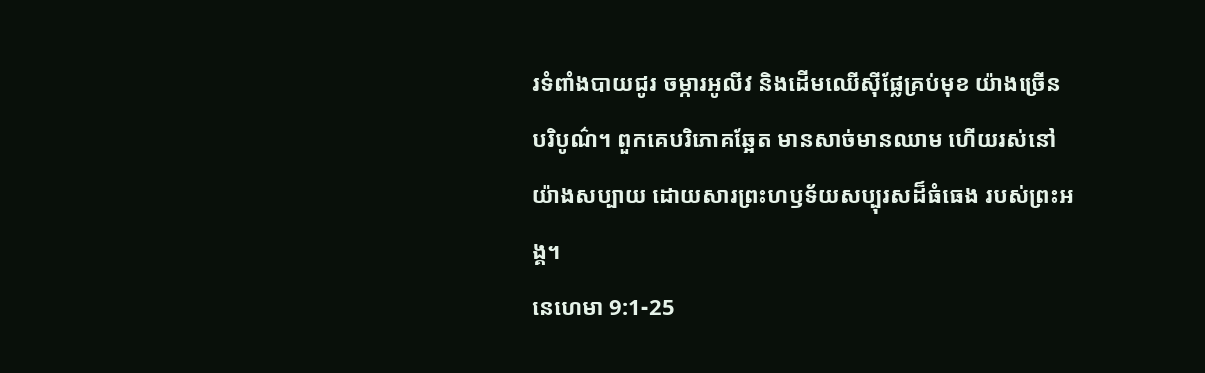រទំពាំងបាយជូរ ចម្ការអូលីវ និងដើមឈើស៊ីផ្លែគ្រប់មុខ យ៉ាងច្រើនបរិបូណ៌។ ពួកគេបរិភោគឆ្អែត មានសាច់មានឈាម ហើយរស់នៅយ៉ាងសប្បាយ ដោយសារព្រះហឫទ័យសប្បុរសដ៏ធំធេង របស់ព្រះអង្គ។
នេហេមា 9:1-25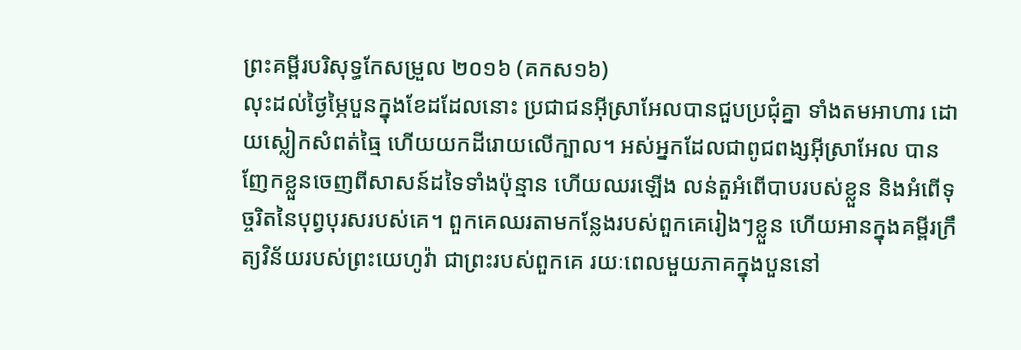ព្រះគម្ពីរបរិសុទ្ធកែសម្រួល ២០១៦ (គកស១៦)
លុះដល់ថ្ងៃម្ភៃបួនក្នុងខែដដែលនោះ ប្រជាជនអ៊ីស្រាអែលបានជួបប្រជុំគ្នា ទាំងតមអាហារ ដោយស្លៀកសំពត់ធ្មៃ ហើយយកដីរោយលើក្បាល។ អស់អ្នកដែលជាពូជពង្សអ៊ីស្រាអែល បានញែកខ្លួនចេញពីសាសន៍ដទៃទាំងប៉ុន្មាន ហើយឈរឡើង លន់តួអំពើបាបរបស់ខ្លួន និងអំពើទុច្ចរិតនៃបុព្វបុរសរបស់គេ។ ពួកគេឈរតាមកន្លែងរបស់ពួកគេរៀងៗខ្លួន ហើយអានក្នុងគម្ពីរក្រឹត្យវិន័យរបស់ព្រះយេហូវ៉ា ជាព្រះរបស់ពួកគេ រយៈពេលមួយភាគក្នុងបួននៅ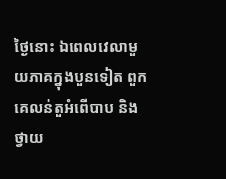ថ្ងៃនោះ ឯពេលវេលាមួយភាគក្នុងបួនទៀត ពួកគេលន់តួអំពើបាប និងថ្វាយ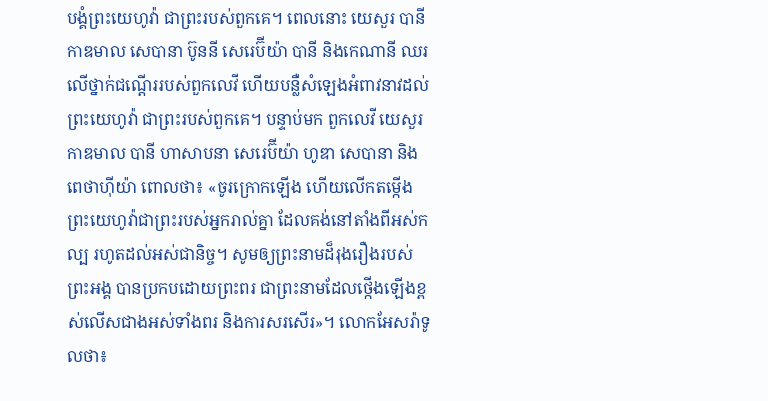បង្គំព្រះយេហូវ៉ា ជាព្រះរបស់ពួកគេ។ ពេលនោះ យេសួរ បានី កាឌមាល សេបានា ប៊ូននី សេរេប៊ីយ៉ា បានី និងកេណានី ឈរលើថ្នាក់ជណ្តើររបស់ពួកលេវី ហើយបន្លឺសំឡេងអំពាវនាវដល់ព្រះយេហូវ៉ា ជាព្រះរបស់ពួកគេ។ បន្ទាប់មក ពួកលេវី យេសួរ កាឌមាល បានី ហាសាបនា សេរេប៊ីយ៉ា ហូឌា សេបានា និងពេថាហ៊ីយ៉ា ពោលថា៖ «ចូរក្រោកឡើង ហើយលើកតម្កើងព្រះយេហូវ៉ាជាព្រះរបស់អ្នករាល់គ្នា ដែលគង់នៅតាំងពីអស់កល្ប រហូតដល់អស់ជានិច្ច។ សូមឲ្យព្រះនាមដ៏រុងរឿងរបស់ព្រះអង្គ បានប្រកបដោយព្រះពរ ជាព្រះនាមដែលថ្កើងឡើងខ្ពស់លើសជាងអស់ទាំងពរ និងការសរសើរ»។ លោកអែសរ៉ាទូលថា៖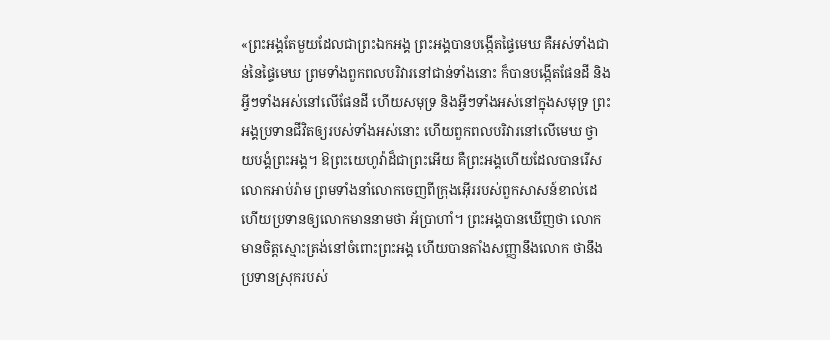«ព្រះអង្គតែមួយដែលជាព្រះឯកអង្គ ព្រះអង្គបានបង្កើតផ្ទៃមេឃ គឺអស់ទាំងជាន់នៃផ្ទៃមេឃ ព្រមទាំងពួកពលបរិវារនៅជាន់ទាំងនោះ ក៏បានបង្កើតផែនដី និងអ្វីៗទាំងអស់នៅលើផែនដី ហើយសមុទ្រ និងអ្វីៗទាំងអស់នៅក្នុងសមុទ្រ ព្រះអង្គប្រទានជីវិតឲ្យរបស់ទាំងអស់នោះ ហើយពួកពលបរិវារនៅលើមេឃ ថ្វាយបង្គំព្រះអង្គ។ ឱព្រះយេហូវ៉ាដ៏ជាព្រះអើយ គឺព្រះអង្គហើយដែលបានរើសលោកអាប់រ៉ាម ព្រមទាំងនាំលោកចេញពីក្រុងអ៊ើររបស់ពួកសាសន៍ខាល់ដេ ហើយប្រទានឲ្យលោកមាននាមថា អ័ប្រាហាំ។ ព្រះអង្គបានឃើញថា លោកមានចិត្តស្មោះត្រង់នៅចំពោះព្រះអង្គ ហើយបានតាំងសញ្ញានឹងលោក ថានឹងប្រទានស្រុករបស់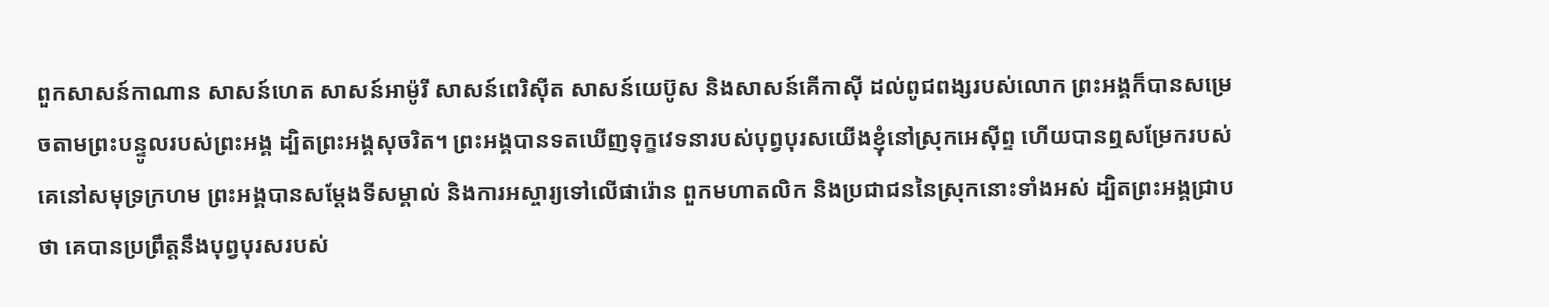ពួកសាសន៍កាណាន សាសន៍ហេត សាសន៍អាម៉ូរី សាសន៍ពេរិស៊ីត សាសន៍យេប៊ូស និងសាសន៍គើកាស៊ី ដល់ពូជពង្សរបស់លោក ព្រះអង្គក៏បានសម្រេចតាមព្រះបន្ទូលរបស់ព្រះអង្គ ដ្បិតព្រះអង្គសុចរិត។ ព្រះអង្គបានទតឃើញទុក្ខវេទនារបស់បុព្វបុរសយើងខ្ញុំនៅស្រុកអេស៊ីព្ទ ហើយបានឮសម្រែករបស់គេនៅសមុទ្រក្រហម ព្រះអង្គបានសម្ដែងទីសម្គាល់ និងការអស្ចារ្យទៅលើផារ៉ោន ពួកមហាតលិក និងប្រជាជននៃស្រុកនោះទាំងអស់ ដ្បិតព្រះអង្គជ្រាបថា គេបានប្រព្រឹត្តនឹងបុព្វបុរសរបស់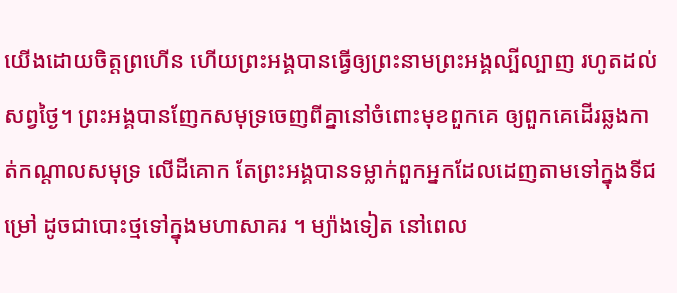យើងដោយចិត្តព្រហើន ហើយព្រះអង្គបានធ្វើឲ្យព្រះនាមព្រះអង្គល្បីល្បាញ រហូតដល់សព្វថ្ងៃ។ ព្រះអង្គបានញែកសមុទ្រចេញពីគ្នានៅចំពោះមុខពួកគេ ឲ្យពួកគេដើរឆ្លងកាត់កណ្ដាលសមុទ្រ លើដីគោក តែព្រះអង្គបានទម្លាក់ពួកអ្នកដែលដេញតាមទៅក្នុងទីជម្រៅ ដូចជាបោះថ្មទៅក្នុងមហាសាគរ ។ ម្យ៉ាងទៀត នៅពេល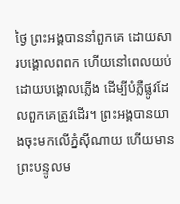ថ្ងៃ ព្រះអង្គបាននាំពួកគេ ដោយសារបង្គោលពពក ហើយនៅពេលយប់ ដោយបង្គោលភ្លើង ដើម្បីបំភ្លឺផ្លូវដែលពួកគេត្រូវដើរ។ ព្រះអង្គបានយាងចុះមកលើភ្នំស៊ីណាយ ហើយមានព្រះបន្ទូលម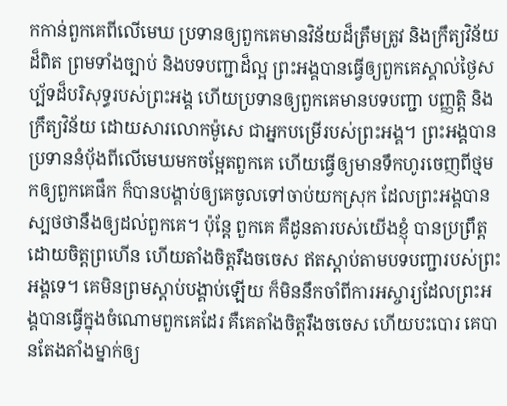កកាន់ពួកគេពីលើមេឃ ប្រទានឲ្យពួកគេមានវិន័យដ៏ត្រឹមត្រូវ និងក្រឹត្យវិន័យដ៏ពិត ព្រមទាំងច្បាប់ និងបទបញ្ជាដ៏ល្អ ព្រះអង្គបានធ្វើឲ្យពួកគេស្គាល់ថ្ងៃសប្ប័ទដ៏បរិសុទ្ធរបស់ព្រះអង្គ ហើយប្រទានឲ្យពួកគេមានបទបញ្ជា បញ្ញត្តិ និងក្រឹត្យវិន័យ ដោយសារលោកម៉ូសេ ជាអ្នកបម្រើរបស់ព្រះអង្គ។ ព្រះអង្គបានប្រទាននំបុ័ងពីលើមេឃមកចម្អែតពួកគេ ហើយធ្វើឲ្យមានទឹកហូរចេញពីថ្មមកឲ្យពួកគេផឹក ក៏បានបង្គាប់ឲ្យគេចូលទៅចាប់យកស្រុក ដែលព្រះអង្គបានស្បថថានឹងឲ្យដល់ពួកគេ។ ប៉ុន្តែ ពួកគេ គឺដូនតារបស់យើងខ្ញុំ បានប្រព្រឹត្តដោយចិត្តព្រហើន ហើយតាំងចិត្តរឹងចចេស ឥតស្តាប់តាមបទបញ្ជារបស់ព្រះអង្គទេ។ គេមិនព្រមស្ដាប់បង្គាប់ឡើយ ក៏មិននឹកចាំពីការអស្ចារ្យដែលព្រះអង្គបានធ្វើក្នុងចំណោមពួកគេដែរ គឺគេតាំងចិត្តរឹងចចេស ហើយបះបោរ គេបានតែងតាំងម្នាក់ឲ្យ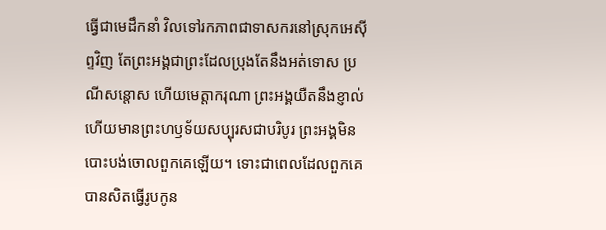ធ្វើជាមេដឹកនាំ វិលទៅរកភាពជាទាសករនៅស្រុកអេស៊ីព្ទវិញ តែព្រះអង្គជាព្រះដែលប្រុងតែនឹងអត់ទោស ប្រណីសន្ដោស ហើយមេត្តាករុណា ព្រះអង្គយឺតនឹងខ្ញាល់ ហើយមានព្រះហឫទ័យសប្បុរសជាបរិបូរ ព្រះអង្គមិនបោះបង់ចោលពួកគេឡើយ។ ទោះជាពេលដែលពួកគេបានសិតធ្វើរូបកូន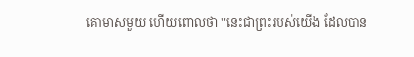គោមាសមួយ ហើយពោលថា "នេះជាព្រះរបស់យើង ដែលបាន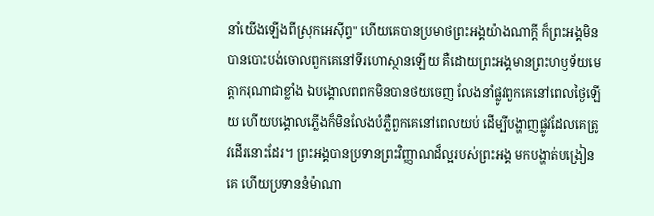នាំយើងឡើងពីស្រុកអេស៊ីព្ទ" ហើយគេបានប្រមាថព្រះអង្គយ៉ាងណាក្តី ក៏ព្រះអង្គមិនបានបោះបង់ចោលពួកគេនៅទីរហោស្ថានឡើយ គឺដោយព្រះអង្គមានព្រះហឫទ័យមេត្តាករុណាជាខ្លាំង ឯបង្គោលពពកមិនបានថយចេញ លែងនាំផ្លូវពួកគេនៅពេលថ្ងៃឡើយ ហើយបង្គោលភ្លើងក៏មិនលែងបំភ្លឺពួកគេនៅពេលយប់ ដើម្បីបង្ហាញផ្លូវដែលគេត្រូវដើរនោះដែរ។ ព្រះអង្គបានប្រទានព្រះវិញ្ញាណដ៏ល្អរបស់ព្រះអង្គ មកបង្ហាត់បង្រៀនគេ ហើយប្រទាននំម៉ាណា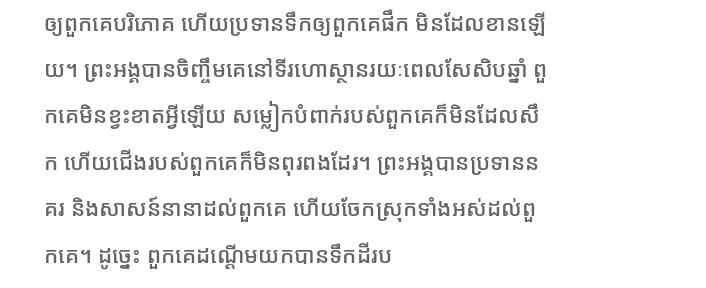ឲ្យពួកគេបរិភោគ ហើយប្រទានទឹកឲ្យពួកគេផឹក មិនដែលខានឡើយ។ ព្រះអង្គបានចិញ្ចឹមគេនៅទីរហោស្ថានរយៈពេលសែសិបឆ្នាំ ពួកគេមិនខ្វះខាតអ្វីឡើយ សម្លៀកបំពាក់របស់ពួកគេក៏មិនដែលសឹក ហើយជើងរបស់ពួកគេក៏មិនពុរពងដែរ។ ព្រះអង្គបានប្រទាននគរ និងសាសន៍នានាដល់ពួកគេ ហើយចែកស្រុកទាំងអស់ដល់ពួកគេ។ ដូច្នេះ ពួកគេដណ្ដើមយកបានទឹកដីរប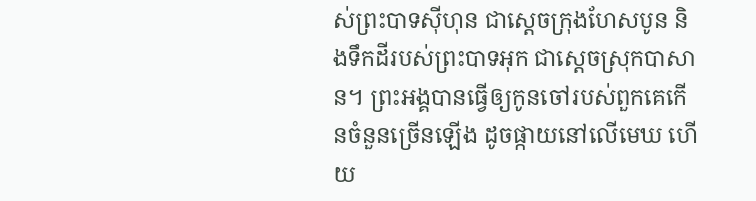ស់ព្រះបាទស៊ីហុន ជាស្ដេចក្រុងហែសបូន និងទឹកដីរបស់ព្រះបាទអុក ជាស្តេចស្រុកបាសាន។ ព្រះអង្គបានធ្វើឲ្យកូនចៅរបស់ពួកគេកើនចំនួនច្រើនឡើង ដូចផ្កាយនៅលើមេឃ ហើយ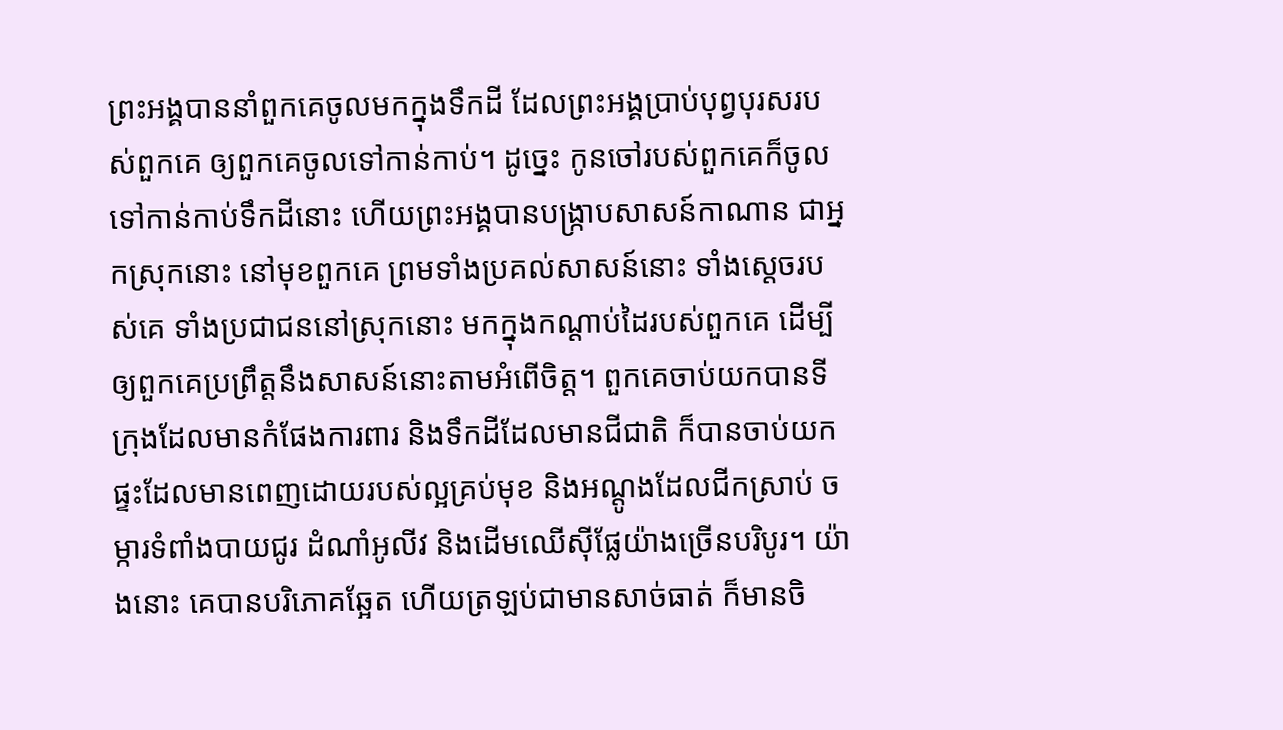ព្រះអង្គបាននាំពួកគេចូលមកក្នុងទឹកដី ដែលព្រះអង្គប្រាប់បុព្វបុរសរបស់ពួកគេ ឲ្យពួកគេចូលទៅកាន់កាប់។ ដូច្នេះ កូនចៅរបស់ពួកគេក៏ចូលទៅកាន់កាប់ទឹកដីនោះ ហើយព្រះអង្គបានបង្ក្រាបសាសន៍កាណាន ជាអ្នកស្រុកនោះ នៅមុខពួកគេ ព្រមទាំងប្រគល់សាសន៍នោះ ទាំងស្តេចរបស់គេ ទាំងប្រជាជននៅស្រុកនោះ មកក្នុងកណ្ដាប់ដៃរបស់ពួកគេ ដើម្បីឲ្យពួកគេប្រព្រឹត្តនឹងសាសន៍នោះតាមអំពើចិត្ត។ ពួកគេចាប់យកបានទីក្រុងដែលមានកំផែងការពារ និងទឹកដីដែលមានជីជាតិ ក៏បានចាប់យកផ្ទះដែលមានពេញដោយរបស់ល្អគ្រប់មុខ និងអណ្តូងដែលជីកស្រាប់ ចម្ការទំពាំងបាយជូរ ដំណាំអូលីវ និងដើមឈើស៊ីផ្លែយ៉ាងច្រើនបរិបូរ។ យ៉ាងនោះ គេបានបរិភោគឆ្អែត ហើយត្រឡប់ជាមានសាច់ធាត់ ក៏មានចិ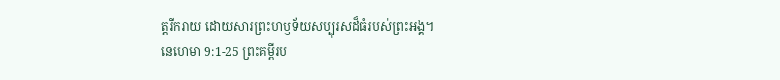ត្តរីករាយ ដោយសារព្រះហឫទ័យសប្បុរសដ៏ធំរបស់ព្រះអង្គ។
នេហេមា 9:1-25 ព្រះគម្ពីរប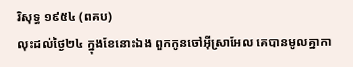រិសុទ្ធ ១៩៥៤ (ពគប)
លុះដល់ថ្ងៃ២៤ ក្នុងខែនោះឯង ពួកកូនចៅអ៊ីស្រាអែល គេបានមូលគ្នាកា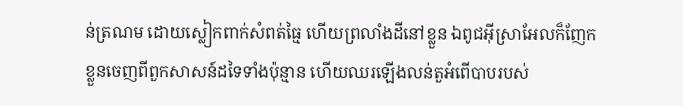ន់ត្រណម ដោយស្លៀកពាក់សំពត់ធ្មៃ ហើយព្រលាំងដីនៅខ្លួន ឯពូជអ៊ីស្រាអែលក៏ញែកខ្លួនចេញពីពួកសាសន៍ដទៃទាំងប៉ុន្មាន ហើយឈរឡើងលន់តួអំពើបាបរបស់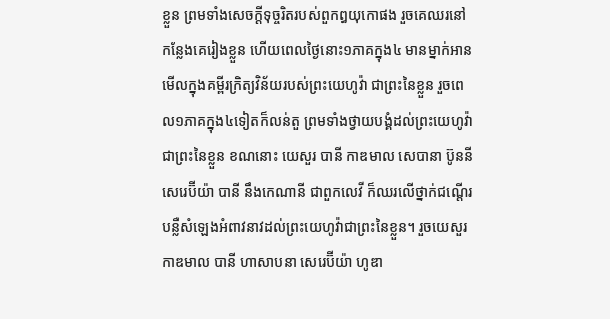ខ្លួន ព្រមទាំងសេចក្ដីទុច្ចរិតរបស់ពួកឰយុកោផង រួចគេឈរនៅកន្លែងគេរៀងខ្លួន ហើយពេលថ្ងៃនោះ១ភាគក្នុង៤ មានម្នាក់អានមើលក្នុងគម្ពីរក្រិត្យវិន័យរបស់ព្រះយេហូវ៉ា ជាព្រះនៃខ្លួន រួចពេល១ភាគក្នុង៤ទៀតក៏លន់តួ ព្រមទាំងថ្វាយបង្គំដល់ព្រះយេហូវ៉ា ជាព្រះនៃខ្លួន ខណនោះ យេសួរ បានី កាឌមាល សេបានា ប៊ូននី សេរេប៊ីយ៉ា បានី នឹងកេណានី ជាពួកលេវី ក៏ឈរលើថ្នាក់ជណ្តើរ បន្លឺសំឡេងអំពាវនាវដល់ព្រះយេហូវ៉ាជាព្រះនៃខ្លួន។ រួចយេសួរ កាឌមាល បានី ហាសាបនា សេរេប៊ីយ៉ា ហូឌា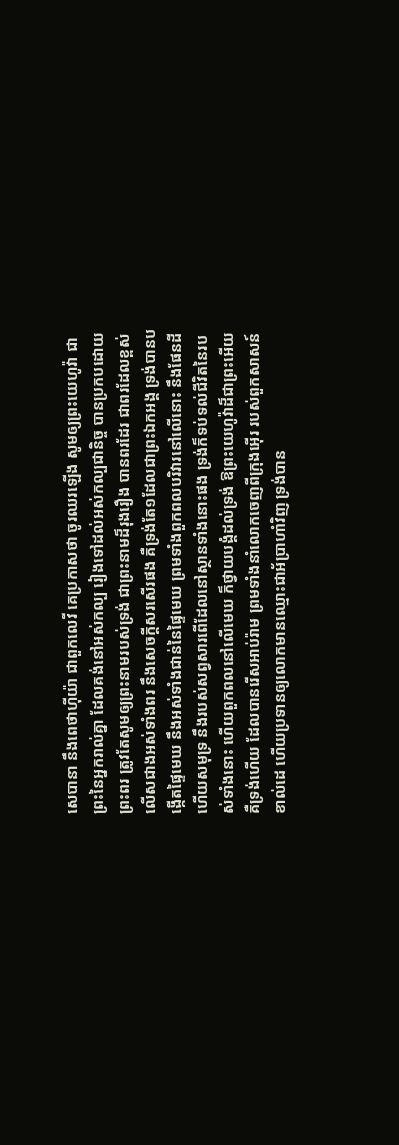សេបានា នឹងពេថាហ៊ីយ៉ា ជាពួកលេវី គេប្រកាសថា ចូរឈរឡើង សូមឲ្យព្រះយេហូវ៉ា ជាព្រះនៃអ្នករាល់គ្នា ដែលគង់នៅអស់កល្ប រៀងទៅដល់អស់កល្បជានិច្ច បានប្រកបដោយព្រះពរ ត្រូវតែសូមឲ្យព្រះនាមរបស់ទ្រង់ ជាព្រះនាមដ៏រុងរឿង បានពរដែរ ជាពរដែលខ្ពស់លើសជាងអស់ទាំងពរ នឹងសេចក្ដីសរសើរផង គឺទ្រង់តែ១ដែលជាព្រះឯកអង្គ ទ្រង់បានបង្កើតផ្ទៃមេឃ នឹងអស់ទាំងជាន់នៃផ្ទៃមេឃ ព្រមទាំងពួកពលបរិវារនៅលើនោះ នឹងផែនដី ហើយសមុទ្រ នឹងរបស់សព្វសារពើដែលនៅស្ថានទាំងនោះផង ទ្រង់ក៏ទប់ទល់ជីវិតនៃរបស់ទាំងនោះ ហើយពួកពលនៅលើមេឃ ក៏ថ្វាយបង្គំដល់ទ្រង់ ឱព្រះយេហូវ៉ាដ៏ជាព្រះអើយ គឺទ្រង់ហើយ ដែលបានរើសអាប់រ៉ាម ព្រមទាំងនាំលោកចេញពីក្រុងអ៊ើរ របស់ពួកសាសន៍ខាល់ដេ ហើយប្រទានឲ្យលោកមានឈ្មោះជាអ័ប្រាហាំវិញ ទ្រង់បាន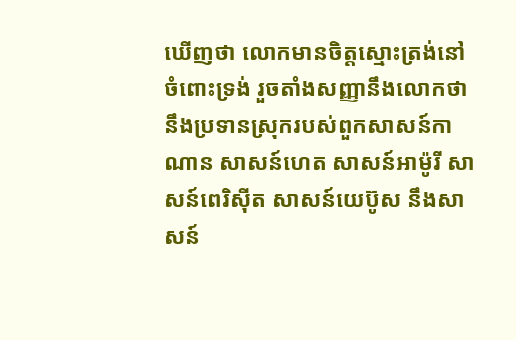ឃើញថា លោកមានចិត្តស្មោះត្រង់នៅចំពោះទ្រង់ រួចតាំងសញ្ញានឹងលោកថា នឹងប្រទានស្រុករបស់ពួកសាសន៍កាណាន សាសន៍ហេត សាសន៍អាម៉ូរី សាសន៍ពេរិស៊ីត សាសន៍យេប៊ូស នឹងសាសន៍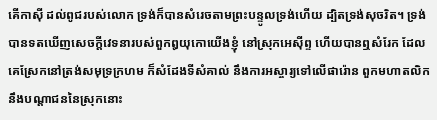គើកាស៊ី ដល់ពូជរបស់លោក ទ្រង់ក៏បានសំរេចតាមព្រះបន្ទូលទ្រង់ហើយ ដ្បិតទ្រង់សុចរិត។ ទ្រង់បានទតឃើញសេចក្ដីវេទនារបស់ពួកឰយុកោយើងខ្ញុំ នៅស្រុកអេស៊ីព្ទ ហើយបានឮសំរែក ដែលគេស្រែកនៅត្រង់សមុទ្រក្រហម ក៏សំដែងទីសំគាល់ នឹងការអស្ចារ្យទៅលើផារ៉ោន ពួកមហាតលិក នឹងបណ្តាជននៃស្រុកនោះ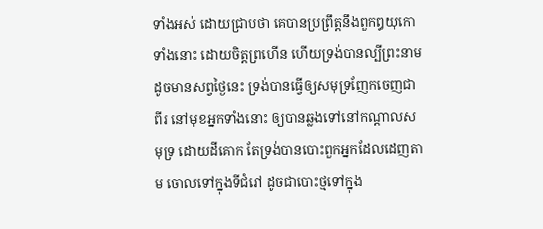ទាំងអស់ ដោយជ្រាបថា គេបានប្រព្រឹត្តនឹងពួកឰយុកោទាំងនោះ ដោយចិត្តព្រហើន ហើយទ្រង់បានល្បីព្រះនាម ដូចមានសព្វថ្ងៃនេះ ទ្រង់បានធ្វើឲ្យសមុទ្រញែកចេញជាពីរ នៅមុខអ្នកទាំងនោះ ឲ្យបានឆ្លងទៅនៅកណ្តាលសមុទ្រ ដោយដីគោក តែទ្រង់បានបោះពួកអ្នកដែលដេញតាម ចោលទៅក្នុងទីជំរៅ ដូចជាបោះថ្មទៅក្នុង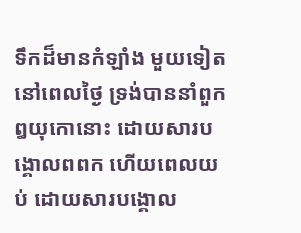ទឹកដ៏មានកំឡាំង មួយទៀត នៅពេលថ្ងៃ ទ្រង់បាននាំពួកឰយុកោនោះ ដោយសារបង្គោលពពក ហើយពេលយប់ ដោយសារបង្គោល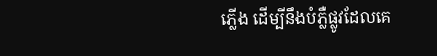ភ្លើង ដើម្បីនឹងបំភ្លឺផ្លូវដែលគេ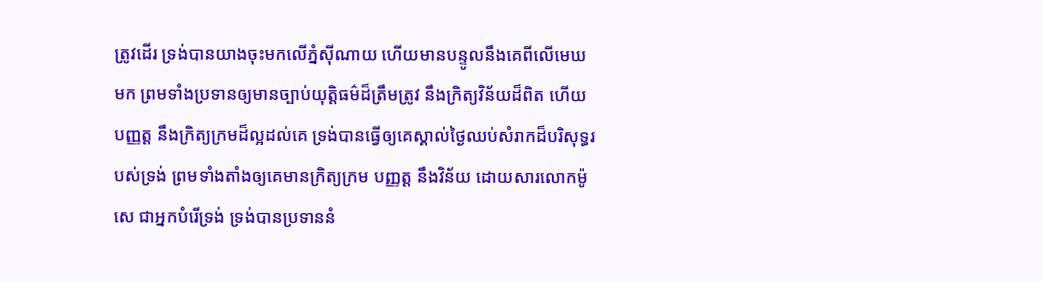ត្រូវដើរ ទ្រង់បានយាងចុះមកលើភ្នំស៊ីណាយ ហើយមានបន្ទូលនឹងគេពីលើមេឃមក ព្រមទាំងប្រទានឲ្យមានច្បាប់យុត្តិធម៌ដ៏ត្រឹមត្រូវ នឹងក្រិត្យវិន័យដ៏ពិត ហើយបញ្ញត្ត នឹងក្រិត្យក្រមដ៏ល្អដល់គេ ទ្រង់បានធ្វើឲ្យគេស្គាល់ថ្ងៃឈប់សំរាកដ៏បរិសុទ្ធរបស់ទ្រង់ ព្រមទាំងតាំងឲ្យគេមានក្រិត្យក្រម បញ្ញត្ត នឹងវិន័យ ដោយសារលោកម៉ូសេ ជាអ្នកបំរើទ្រង់ ទ្រង់បានប្រទាននំ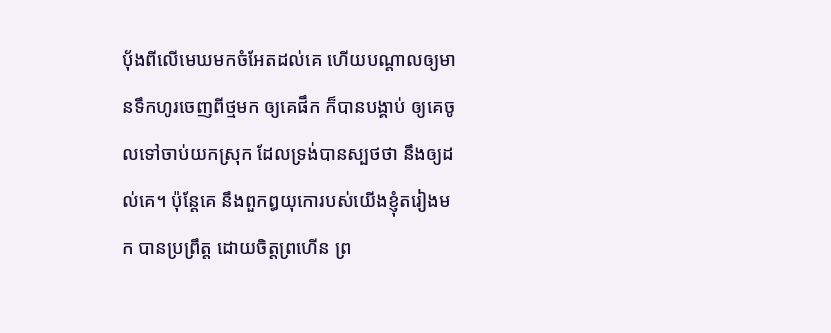បុ័ងពីលើមេឃមកចំអែតដល់គេ ហើយបណ្តាលឲ្យមានទឹកហូរចេញពីថ្មមក ឲ្យគេផឹក ក៏បានបង្គាប់ ឲ្យគេចូលទៅចាប់យកស្រុក ដែលទ្រង់បានស្បថថា នឹងឲ្យដល់គេ។ ប៉ុន្តែគេ នឹងពួកឰយុកោរបស់យើងខ្ញុំតរៀងមក បានប្រព្រឹត្ត ដោយចិត្តព្រហើន ព្រ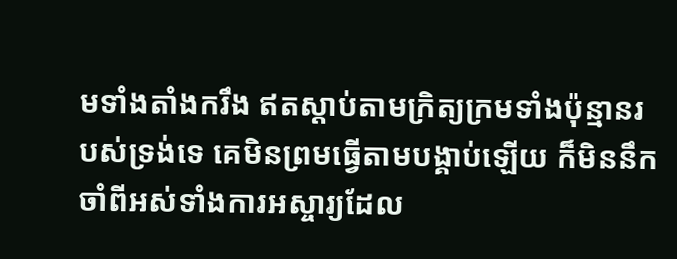មទាំងតាំងករឹង ឥតស្តាប់តាមក្រិត្យក្រមទាំងប៉ុន្មានរបស់ទ្រង់ទេ គេមិនព្រមធ្វើតាមបង្គាប់ឡើយ ក៏មិននឹកចាំពីអស់ទាំងការអស្ចារ្យដែល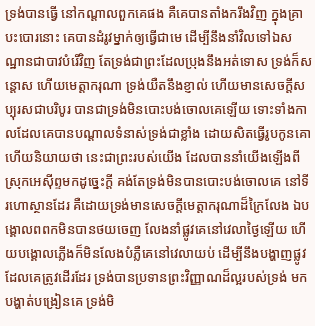ទ្រង់បានធ្វើ នៅកណ្តាលពួកគេផង គឺគេបានតាំងករឹងវិញ ក្នុងគ្រាបះបោរនោះ គេបានដំរូវម្នាក់ឲ្យធ្វើជាមេ ដើម្បីនឹងនាំវិលទៅឯសណ្ឋានជាបាវបំរើវិញ តែទ្រង់ជាព្រះដែលប្រុងនឹងអត់ទោស ទ្រង់ក៏សន្តោស ហើយមេត្តាករុណា ទ្រង់យឺតនឹងខ្ញាល់ ហើយមានសេចក្ដីសប្បុរសជាបរិបូរ បានជាទ្រង់មិនបោះបង់ចោលគេឡើយ ទោះទាំងកាលដែលគេបានបណ្តាលទំនាស់ទ្រង់ជាខ្លាំង ដោយសិតធ្វើរូបកូនគោ ហើយនិយាយថា នេះជាព្រះរបស់យើង ដែលបាននាំយើងឡើងពីស្រុកអេស៊ីព្ទមកដូច្នេះក្តី គង់តែទ្រង់មិនបានបោះបង់ចោលគេ នៅទីរហោស្ថានដែរ គឺដោយទ្រង់មានសេចក្ដីមេត្តាករុណាដ៏ក្រៃលែង ឯបង្គោលពពកមិនបានថយចេញ លែងនាំផ្លូវគេនៅវេលាថ្ងៃឡើយ ហើយបង្គោលភ្លើងក៏មិនលែងបំភ្លឺគេនៅវេលាយប់ ដើម្បីនឹងបង្ហាញផ្លូវ ដែលគេត្រូវដើរដែរ ទ្រង់បានប្រទានព្រះវិញ្ញាណដ៏ល្អរបស់ទ្រង់ មកបង្ហាត់បង្រៀនគេ ទ្រង់មិ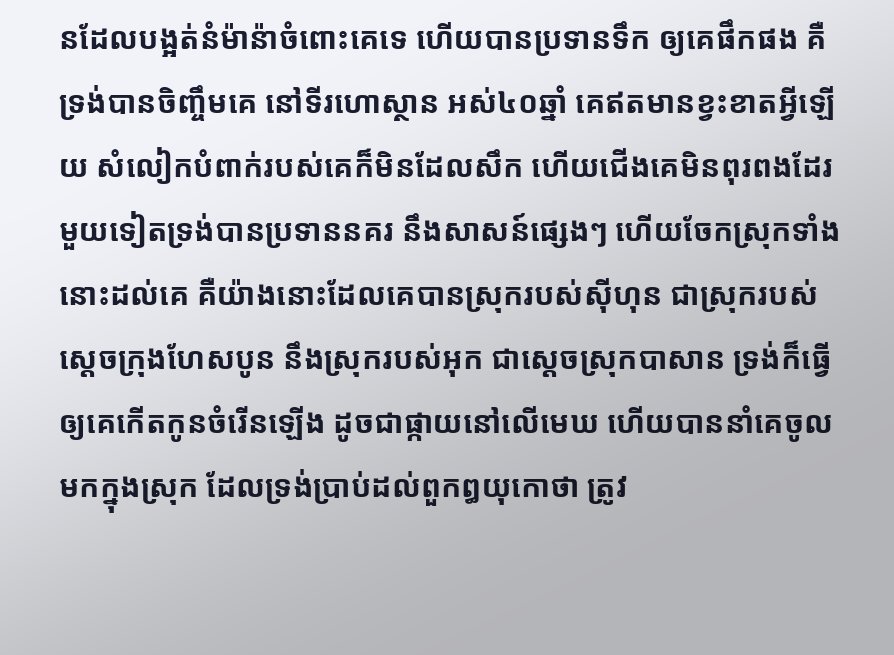នដែលបង្អត់នំម៉ាន៉ាចំពោះគេទេ ហើយបានប្រទានទឹក ឲ្យគេផឹកផង គឺទ្រង់បានចិញ្ចឹមគេ នៅទីរហោស្ថាន អស់៤០ឆ្នាំ គេឥតមានខ្វះខាតអ្វីឡើយ សំលៀកបំពាក់របស់គេក៏មិនដែលសឹក ហើយជើងគេមិនពុរពងដែរ មួយទៀតទ្រង់បានប្រទាននគរ នឹងសាសន៍ផ្សេងៗ ហើយចែកស្រុកទាំងនោះដល់គេ គឺយ៉ាងនោះដែលគេបានស្រុករបស់ស៊ីហុន ជាស្រុករបស់ស្តេចក្រុងហែសបូន នឹងស្រុករបស់អុក ជាស្តេចស្រុកបាសាន ទ្រង់ក៏ធ្វើឲ្យគេកើតកូនចំរើនឡើង ដូចជាផ្កាយនៅលើមេឃ ហើយបាននាំគេចូលមកក្នុងស្រុក ដែលទ្រង់ប្រាប់ដល់ពួកឰយុកោថា ត្រូវ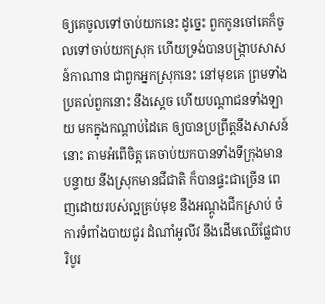ឲ្យគេចូលទៅចាប់យកនេះ ដូច្នេះ ពួកកូនចៅគេក៏ចូលទៅចាប់យកស្រុក ហើយទ្រង់បានបង្ក្រាបសាសន៍កាណាន ជាពួកអ្នកស្រុកនេះ នៅមុខគេ ព្រមទាំងប្រគល់ពួកនោះ នឹងស្តេច ហើយបណ្តាជនទាំងឡាយ មកក្នុងកណ្តាប់ដៃគេ ឲ្យបានប្រព្រឹត្តនឹងសាសន៍នោះ តាមអំពើចិត្ត គេចាប់យកបានទាំងទីក្រុងមានបន្ទាយ នឹងស្រុកមានជីជាតិ ក៏បានផ្ទះជាច្រើន ពេញដោយរបស់ល្អគ្រប់មុខ នឹងអណ្តូងជីកស្រាប់ ចំការទំពាំងបាយជូរ ដំណាំអូលីវ នឹងដើមឈើផ្លែជាបរិបូរ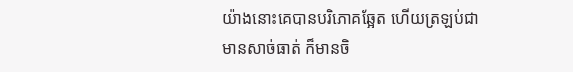យ៉ាងនោះគេបានបរិភោគឆ្អែត ហើយត្រឡប់ជាមានសាច់ធាត់ ក៏មានចិ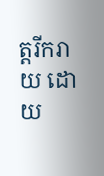ត្តរីករាយ ដោយ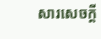សារសេចក្ដី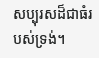សប្បុរសដ៏ជាធំរបស់ទ្រង់។